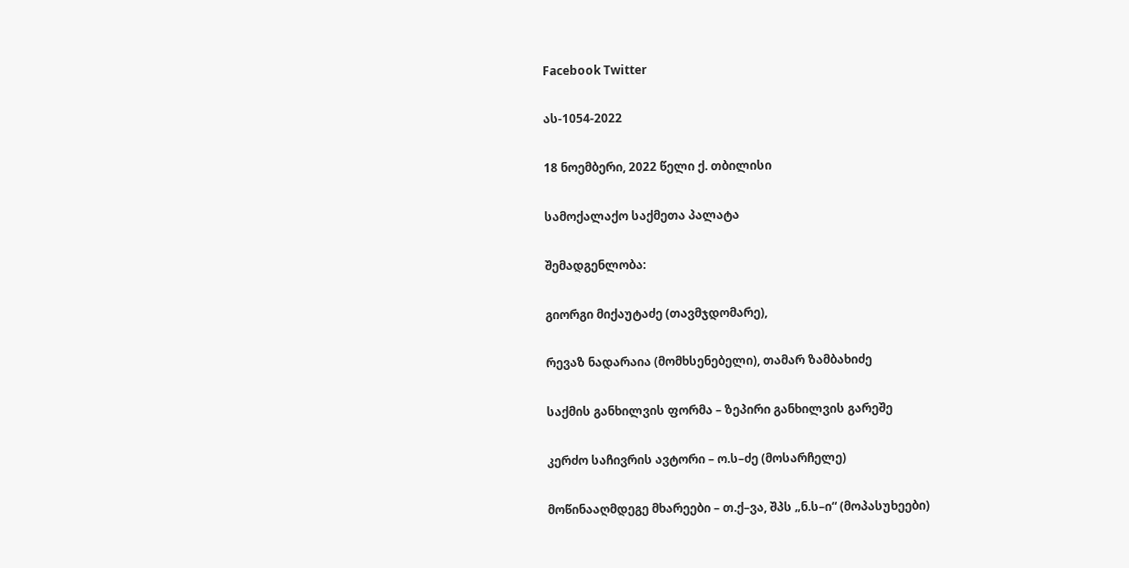Facebook Twitter

ას-1054-2022

18 ნოემბერი, 2022 წელი ქ. თბილისი

სამოქალაქო საქმეთა პალატა

შემადგენლობა:

გიორგი მიქაუტაძე (თავმჯდომარე),

რევაზ ნადარაია (მომხსენებელი), თამარ ზამბახიძე

საქმის განხილვის ფორმა – ზეპირი განხილვის გარეშე

კერძო საჩივრის ავტორი – ო.ს–ძე (მოსარჩელე)

მოწინააღმდეგე მხარეები – თ.ქ–ვა, შპს „ნ.ს–ი“ (მოპასუხეები)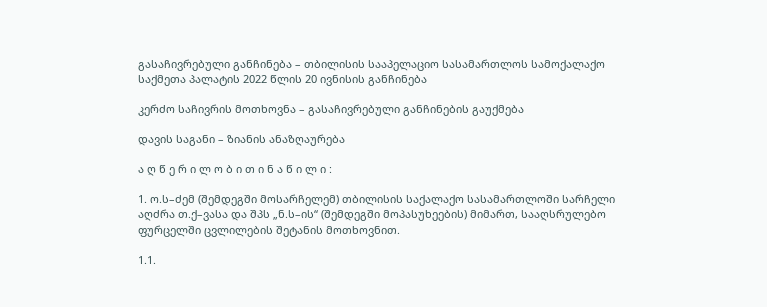გასაჩივრებული განჩინება – თბილისის სააპელაციო სასამართლოს სამოქალაქო საქმეთა პალატის 2022 წლის 20 ივნისის განჩინება

კერძო საჩივრის მოთხოვნა – გასაჩივრებული განჩინების გაუქმება

დავის საგანი – ზიანის ანაზღაურება

ა ღ წ ე რ ი ლ ო ბ ი თ ი ნ ა წ ი ლ ი :

1. ო.ს–ძემ (შემდეგში მოსარჩელემ) თბილისის საქალაქო სასამართლოში სარჩელი აღძრა თ.ქ–ვასა და შპს „ნ.ს–ის“ (შემდეგში მოპასუხეების) მიმართ, სააღსრულებო ფურცელში ცვლილების შეტანის მოთხოვნით.

1.1.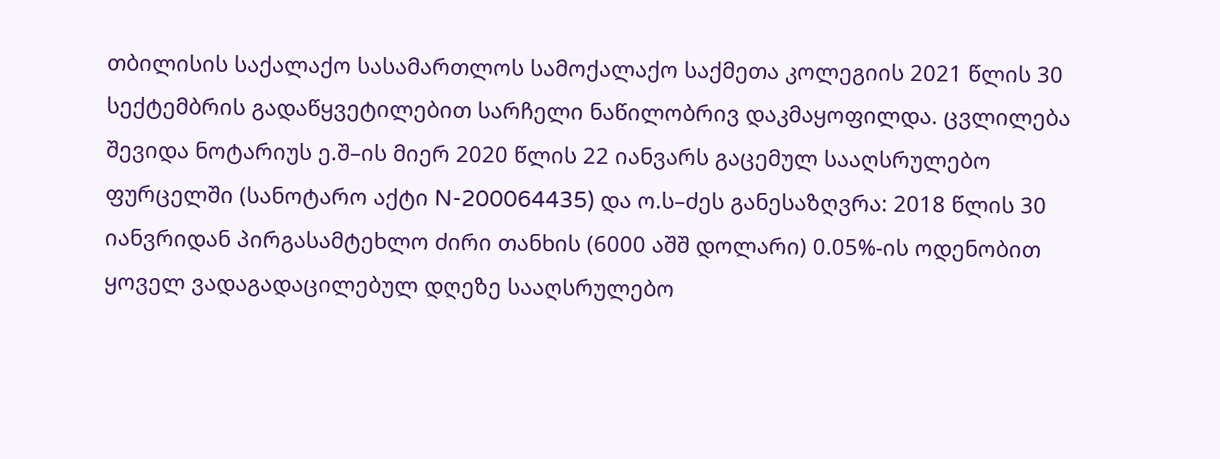თბილისის საქალაქო სასამართლოს სამოქალაქო საქმეთა კოლეგიის 2021 წლის 30 სექტემბრის გადაწყვეტილებით სარჩელი ნაწილობრივ დაკმაყოფილდა. ცვლილება შევიდა ნოტარიუს ე.შ–ის მიერ 2020 წლის 22 იანვარს გაცემულ სააღსრულებო ფურცელში (სანოტარო აქტი N-200064435) და ო.ს–ძეს განესაზღვრა: 2018 წლის 30 იანვრიდან პირგასამტეხლო ძირი თანხის (6000 აშშ დოლარი) 0.05%-ის ოდენობით ყოველ ვადაგადაცილებულ დღეზე სააღსრულებო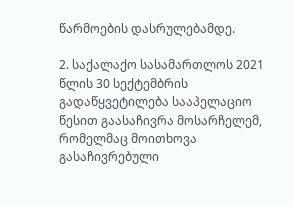წარმოების დასრულებამდე.

2. საქალაქო სასამართლოს 2021 წლის 30 სექტემბრის გადაწყვეტილება სააპელაციო წესით გაასაჩივრა მოსარჩელემ, რომელმაც მოითხოვა გასაჩივრებული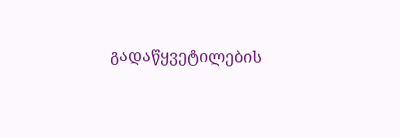გადაწყვეტილების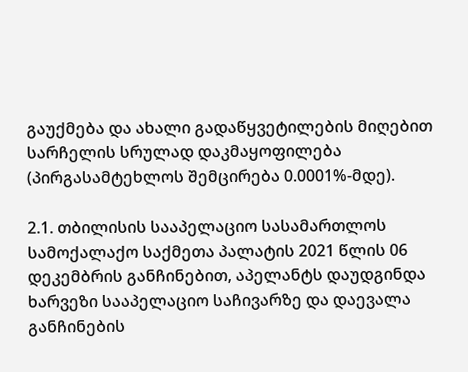გაუქმება და ახალი გადაწყვეტილების მიღებით სარჩელის სრულად დაკმაყოფილება (პირგასამტეხლოს შემცირება 0.0001%-მდე).

2.1. თბილისის სააპელაციო სასამართლოს სამოქალაქო საქმეთა პალატის 2021 წლის 06 დეკემბრის განჩინებით, აპელანტს დაუდგინდა ხარვეზი სააპელაციო საჩივარზე და დაევალა განჩინების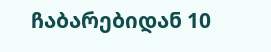ჩაბარებიდან 10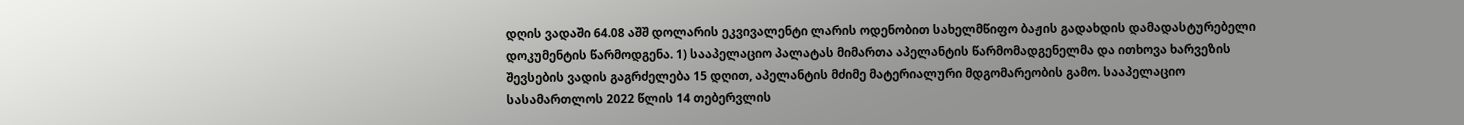დღის ვადაში 64.08 აშშ დოლარის ეკვივალენტი ლარის ოდენობით სახელმწიფო ბაჟის გადახდის დამადასტურებელი დოკუმენტის წარმოდგენა. 1) სააპელაციო პალატას მიმართა აპელანტის წარმომადგენელმა და ითხოვა ხარვეზის შევსების ვადის გაგრძელება 15 დღით, აპელანტის მძიმე მატერიალური მდგომარეობის გამო. სააპელაციო სასამართლოს 2022 წლის 14 თებერვლის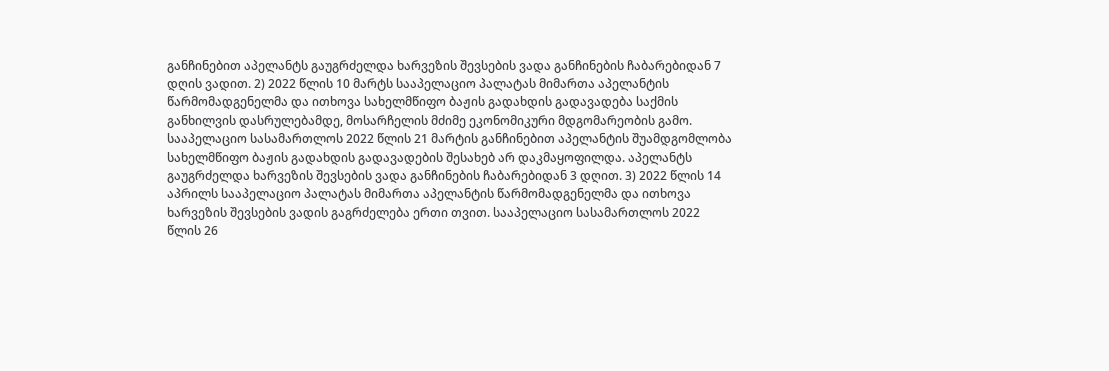განჩინებით აპელანტს გაუგრძელდა ხარვეზის შევსების ვადა განჩინების ჩაბარებიდან 7 დღის ვადით. 2) 2022 წლის 10 მარტს სააპელაციო პალატას მიმართა აპელანტის წარმომადგენელმა და ითხოვა სახელმწიფო ბაჟის გადახდის გადავადება საქმის განხილვის დასრულებამდე, მოსარჩელის მძიმე ეკონომიკური მდგომარეობის გამო. სააპელაციო სასამართლოს 2022 წლის 21 მარტის განჩინებით აპელანტის შუამდგომლობა სახელმწიფო ბაჟის გადახდის გადავადების შესახებ არ დაკმაყოფილდა. აპელანტს გაუგრძელდა ხარვეზის შევსების ვადა განჩინების ჩაბარებიდან 3 დღით. 3) 2022 წლის 14 აპრილს სააპელაციო პალატას მიმართა აპელანტის წარმომადგენელმა და ითხოვა ხარვეზის შევსების ვადის გაგრძელება ერთი თვით. სააპელაციო სასამართლოს 2022 წლის 26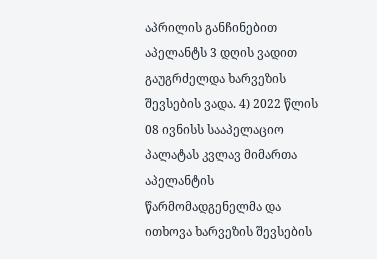აპრილის განჩინებით აპელანტს 3 დღის ვადით გაუგრძელდა ხარვეზის შევსების ვადა. 4) 2022 წლის 08 ივნისს სააპელაციო პალატას კვლავ მიმართა აპელანტის წარმომადგენელმა და ითხოვა ხარვეზის შევსების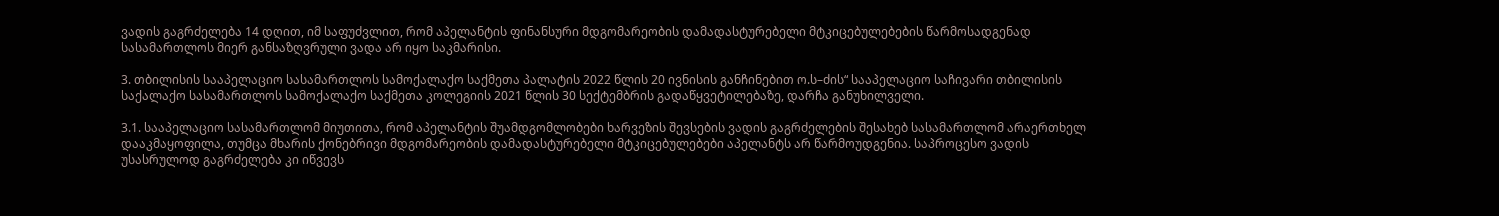ვადის გაგრძელება 14 დღით, იმ საფუძვლით, რომ აპელანტის ფინანსური მდგომარეობის დამადასტურებელი მტკიცებულებების წარმოსადგენად სასამართლოს მიერ განსაზღვრული ვადა არ იყო საკმარისი.

3. თბილისის სააპელაციო სასამართლოს სამოქალაქო საქმეთა პალატის 2022 წლის 20 ივნისის განჩინებით ო.ს–ძის“ სააპელაციო საჩივარი თბილისის საქალაქო სასამართლოს სამოქალაქო საქმეთა კოლეგიის 2021 წლის 30 სექტემბრის გადაწყვეტილებაზე, დარჩა განუხილველი.

3.1. სააპელაციო სასამართლომ მიუთითა, რომ აპელანტის შუამდგომლობები ხარვეზის შევსების ვადის გაგრძელების შესახებ სასამართლომ არაერთხელ დააკმაყოფილა, თუმცა მხარის ქონებრივი მდგომარეობის დამადასტურებელი მტკიცებულებები აპელანტს არ წარმოუდგენია. საპროცესო ვადის უსასრულოდ გაგრძელება კი იწვევს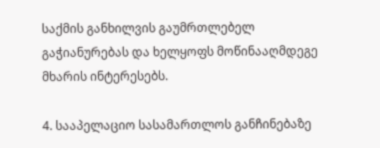საქმის განხილვის გაუმრთლებელ გაჭიანურებას და ხელყოფს მოწინააღმდეგე მხარის ინტერესებს.

4. სააპელაციო სასამართლოს განჩინებაზე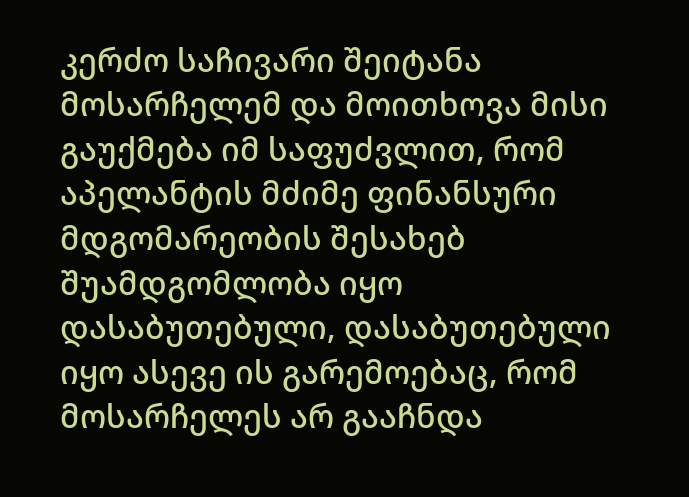კერძო საჩივარი შეიტანა მოსარჩელემ და მოითხოვა მისი გაუქმება იმ საფუძვლით, რომ აპელანტის მძიმე ფინანსური მდგომარეობის შესახებ შუამდგომლობა იყო დასაბუთებული, დასაბუთებული იყო ასევე ის გარემოებაც, რომ მოსარჩელეს არ გააჩნდა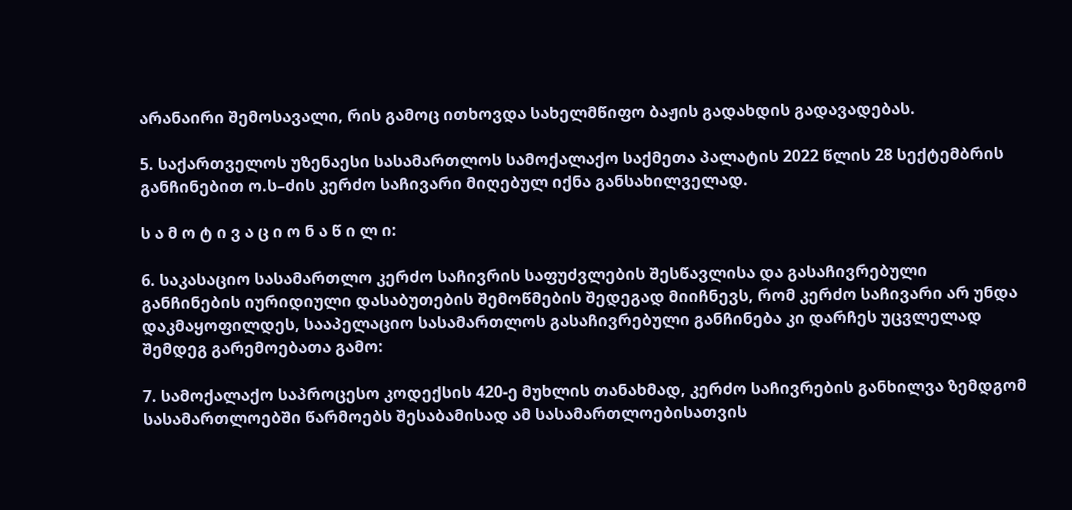არანაირი შემოსავალი, რის გამოც ითხოვდა სახელმწიფო ბაჟის გადახდის გადავადებას.

5. საქართველოს უზენაესი სასამართლოს სამოქალაქო საქმეთა პალატის 2022 წლის 28 სექტემბრის განჩინებით ო.ს–ძის კერძო საჩივარი მიღებულ იქნა განსახილველად.

ს ა მ ო ტ ი ვ ა ც ი ო ნ ა წ ი ლ ი:

6. საკასაციო სასამართლო კერძო საჩივრის საფუძვლების შესწავლისა და გასაჩივრებული განჩინების იურიდიული დასაბუთების შემოწმების შედეგად მიიჩნევს, რომ კერძო საჩივარი არ უნდა დაკმაყოფილდეს, სააპელაციო სასამართლოს გასაჩივრებული განჩინება კი დარჩეს უცვლელად შემდეგ გარემოებათა გამო:

7. სამოქალაქო საპროცესო კოდექსის 420-ე მუხლის თანახმად, კერძო საჩივრების განხილვა ზემდგომ სასამართლოებში წარმოებს შესაბამისად ამ სასამართლოებისათვის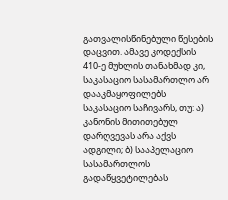გათვალისწინებული წესების დაცვით. ამავე კოდექსის 410-ე მუხლის თანახმად კი, საკასაციო სასამართლო არ დააკმაყოფილებს საკასაციო საჩივარს, თუ: ა) კანონის მითითებულ დარღვევას არა აქვს ადგილი; ბ) სააპელაციო სასამართლოს გადაწყვეტილებას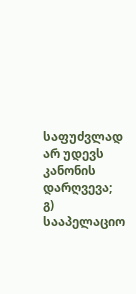საფუძვლად არ უდევს კანონის დარღვევა; გ) სააპელაციო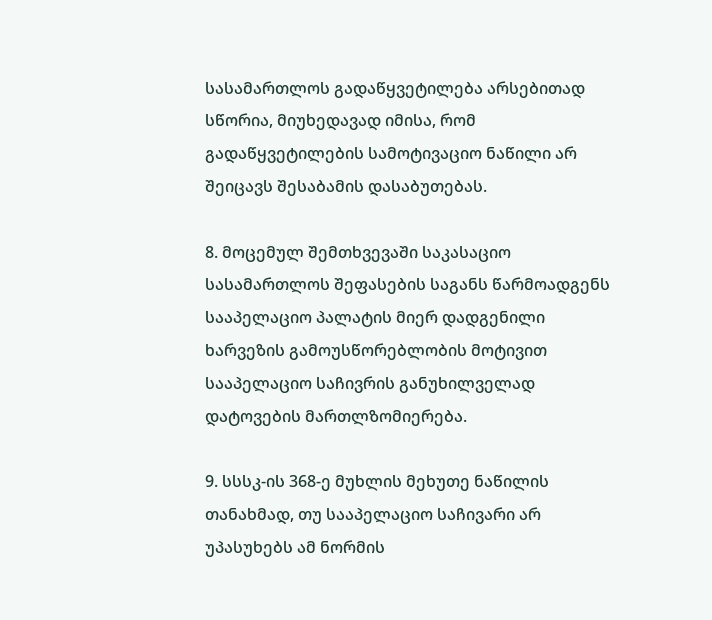სასამართლოს გადაწყვეტილება არსებითად სწორია, მიუხედავად იმისა, რომ გადაწყვეტილების სამოტივაციო ნაწილი არ შეიცავს შესაბამის დასაბუთებას.

8. მოცემულ შემთხვევაში საკასაციო სასამართლოს შეფასების საგანს წარმოადგენს სააპელაციო პალატის მიერ დადგენილი ხარვეზის გამოუსწორებლობის მოტივით სააპელაციო საჩივრის განუხილველად დატოვების მართლზომიერება.

9. სსსკ-ის 368-ე მუხლის მეხუთე ნაწილის თანახმად, თუ სააპელაციო საჩივარი არ უპასუხებს ამ ნორმის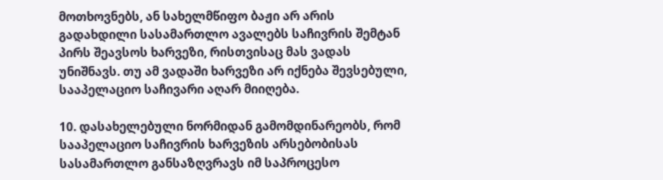მოთხოვნებს, ან სახელმწიფო ბაჟი არ არის გადახდილი სასამართლო ავალებს საჩივრის შემტან პირს შეავსოს ხარვეზი, რისთვისაც მას ვადას უნიშნავს. თუ ამ ვადაში ხარვეზი არ იქნება შევსებული, სააპელაციო საჩივარი აღარ მიიღება.

10. დასახელებული ნორმიდან გამომდინარეობს, რომ სააპელაციო საჩივრის ხარვეზის არსებობისას სასამართლო განსაზღვრავს იმ საპროცესო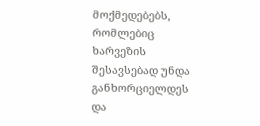მოქმედებებს, რომლებიც ხარვეზის შესავსებად უნდა განხორციელდეს და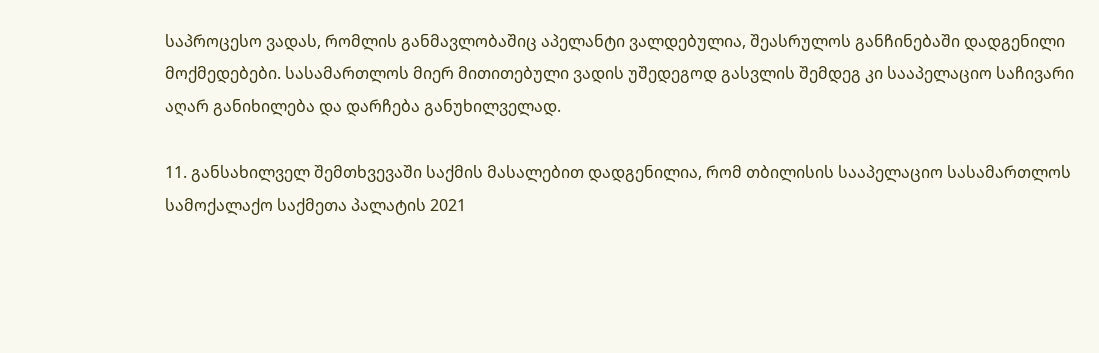საპროცესო ვადას, რომლის განმავლობაშიც აპელანტი ვალდებულია, შეასრულოს განჩინებაში დადგენილი მოქმედებები. სასამართლოს მიერ მითითებული ვადის უშედეგოდ გასვლის შემდეგ კი სააპელაციო საჩივარი აღარ განიხილება და დარჩება განუხილველად.

11. განსახილველ შემთხვევაში საქმის მასალებით დადგენილია, რომ თბილისის სააპელაციო სასამართლოს სამოქალაქო საქმეთა პალატის 2021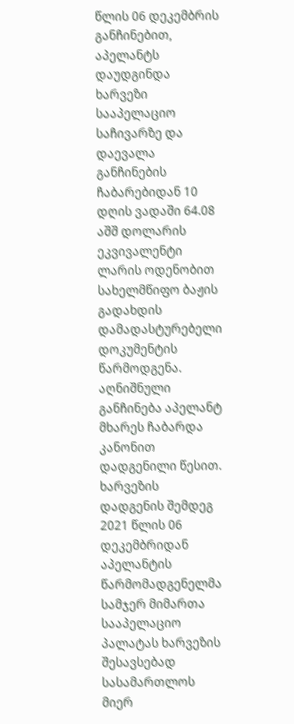წლის 06 დეკემბრის განჩინებით, აპელანტს დაუდგინდა ხარვეზი სააპელაციო საჩივარზე და დაევალა განჩინების ჩაბარებიდან 10 დღის ვადაში 64.08 აშშ დოლარის ეკვივალენტი ლარის ოდენობით სახელმწიფო ბაჟის გადახდის დამადასტურებელი დოკუმენტის წარმოდგენა. აღნიშნული განჩინება აპელანტ მხარეს ჩაბარდა კანონით დადგენილი წესით. ხარვეზის დადგენის შემდეგ 2021 წლის 06 დეკემბრიდან აპელანტის წარმომადგენელმა სამჯერ მიმართა სააპელაციო პალატას ხარვეზის შესავსებად სასამართლოს მიერ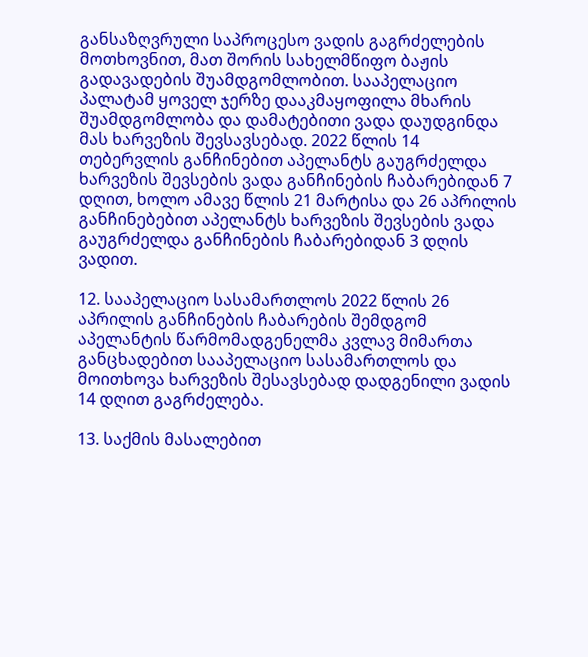განსაზღვრული საპროცესო ვადის გაგრძელების მოთხოვნით, მათ შორის სახელმწიფო ბაჟის გადავადების შუამდგომლობით. სააპელაციო პალატამ ყოველ ჯერზე დააკმაყოფილა მხარის შუამდგომლობა და დამატებითი ვადა დაუდგინდა მას ხარვეზის შევსავსებად. 2022 წლის 14 თებერვლის განჩინებით აპელანტს გაუგრძელდა ხარვეზის შევსების ვადა განჩინების ჩაბარებიდან 7 დღით, ხოლო ამავე წლის 21 მარტისა და 26 აპრილის განჩინებებით აპელანტს ხარვეზის შევსების ვადა გაუგრძელდა განჩინების ჩაბარებიდან 3 დღის ვადით.

12. სააპელაციო სასამართლოს 2022 წლის 26 აპრილის განჩინების ჩაბარების შემდგომ აპელანტის წარმომადგენელმა კვლავ მიმართა განცხადებით სააპელაციო სასამართლოს და მოითხოვა ხარვეზის შესავსებად დადგენილი ვადის 14 დღით გაგრძელება.

13. საქმის მასალებით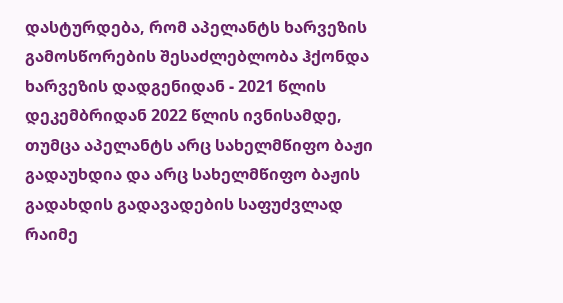დასტურდება, რომ აპელანტს ხარვეზის გამოსწორების შესაძლებლობა ჰქონდა ხარვეზის დადგენიდან - 2021 წლის დეკემბრიდან 2022 წლის ივნისამდე, თუმცა აპელანტს არც სახელმწიფო ბაჟი გადაუხდია და არც სახელმწიფო ბაჟის გადახდის გადავადების საფუძვლად რაიმე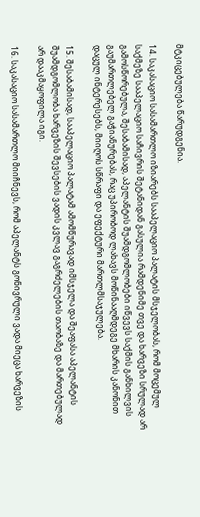მტკიცებულება წარუდგენია.

14. საკასაციო სასამართლო იზიარებს სააპელაციო პალატის მსჯელობას, რომ მოცემულ საქმეზე სააპელაციო საჩივრის შეტანიდან გასულია რამდენიმე თვე და ხარვეზი სრულად არ გამოსწორებულა, შესაბამისად, აპელანტის შუამდგომლობები იწვევს საქმის განხილვის გაუმართლებელ გაჭიანურებას, რაც უპირობოდ ლახავს მოწინააღმდეგე მხარის კანონით დაცულ ინტერესებს, მიიღოს სწრაფი და ეფექტური მართლმსაჯულება.

15. შესაბამისად, სააპელაციო პალატამ ამომწურავად იმსჯელა და შეაფასა აპელანტის შუამდგომლობა ხარვეზის შევსების ვადის კვლავ გაგრძელების თაობაზე და მართებულად არ დააკმაყოფილა იგი.

16. საკასაციო სასამართლო მიიჩნევს, რომ აპელანტს გონივრული ვადა მიეცა ხარვეზის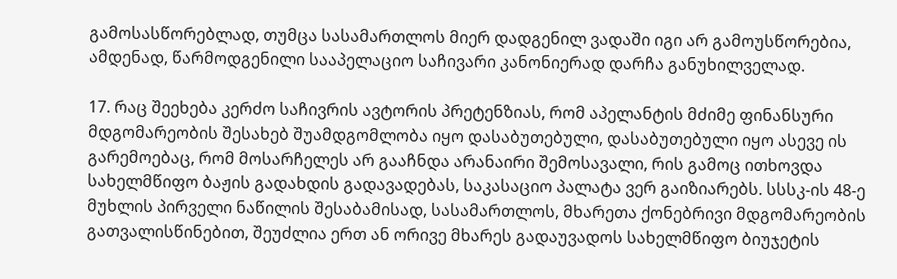გამოსასწორებლად, თუმცა სასამართლოს მიერ დადგენილ ვადაში იგი არ გამოუსწორებია, ამდენად, წარმოდგენილი სააპელაციო საჩივარი კანონიერად დარჩა განუხილველად.

17. რაც შეეხება კერძო საჩივრის ავტორის პრეტენზიას, რომ აპელანტის მძიმე ფინანსური მდგომარეობის შესახებ შუამდგომლობა იყო დასაბუთებული, დასაბუთებული იყო ასევე ის გარემოებაც, რომ მოსარჩელეს არ გააჩნდა არანაირი შემოსავალი, რის გამოც ითხოვდა სახელმწიფო ბაჟის გადახდის გადავადებას, საკასაციო პალატა ვერ გაიზიარებს. სსსკ-ის 48-ე მუხლის პირველი ნაწილის შესაბამისად, სასამართლოს, მხარეთა ქონებრივი მდგომარეობის გათვალისწინებით, შეუძლია ერთ ან ორივე მხარეს გადაუვადოს სახელმწიფო ბიუჯეტის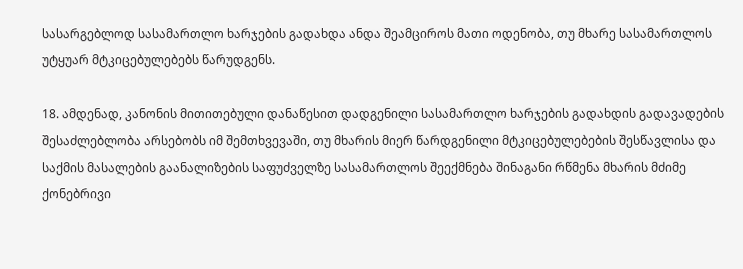სასარგებლოდ სასამართლო ხარჯების გადახდა ანდა შეამციროს მათი ოდენობა, თუ მხარე სასამართლოს უტყუარ მტკიცებულებებს წარუდგენს.

18. ამდენად, კანონის მითითებული დანაწესით დადგენილი სასამართლო ხარჯების გადახდის გადავადების შესაძლებლობა არსებობს იმ შემთხვევაში, თუ მხარის მიერ წარდგენილი მტკიცებულებების შესწავლისა და საქმის მასალების გაანალიზების საფუძველზე სასამართლოს შეექმნება შინაგანი რწმენა მხარის მძიმე ქონებრივი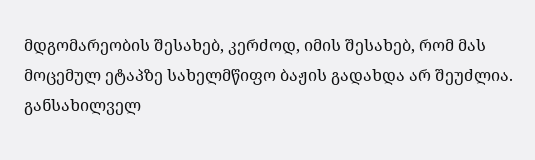მდგომარეობის შესახებ, კერძოდ, იმის შესახებ, რომ მას მოცემულ ეტაპზე სახელმწიფო ბაჟის გადახდა არ შეუძლია. განსახილველ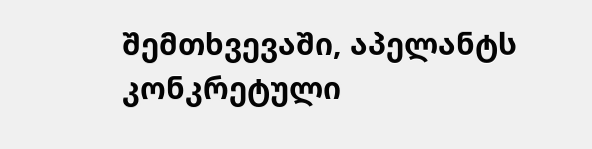შემთხვევაში, აპელანტს კონკრეტული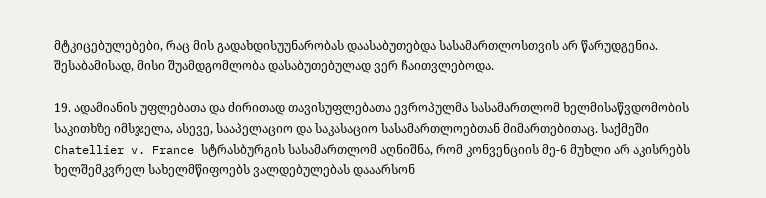მტკიცებულებები, რაც მის გადახდისუუნარობას დაასაბუთებდა სასამართლოსთვის არ წარუდგენია. შესაბამისად, მისი შუამდგომლობა დასაბუთებულად ვერ ჩაითვლებოდა.

19. ადამიანის უფლებათა და ძირითად თავისუფლებათა ევროპულმა სასამართლომ ხელმისაწვდომობის საკითხზე იმსჯელა, ასევე, სააპელაციო და საკასაციო სასამართლოებთან მიმართებითაც. საქმეში Chatellier v. France სტრასბურგის სასამართლომ აღნიშნა, რომ კონვენციის მე-6 მუხლი არ აკისრებს ხელშემკვრელ სახელმწიფოებს ვალდებულებას დააარსონ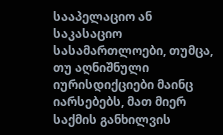სააპელაციო ან საკასაციო სასამართლოები, თუმცა, თუ აღნიშნული იურისდიქციები მაინც იარსებებს, მათ მიერ საქმის განხილვის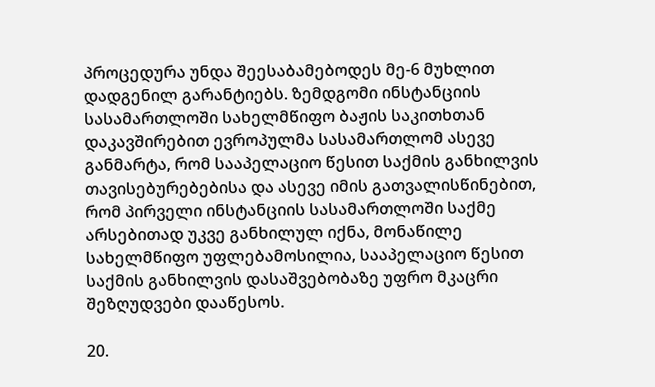პროცედურა უნდა შეესაბამებოდეს მე-6 მუხლით დადგენილ გარანტიებს. ზემდგომი ინსტანციის სასამართლოში სახელმწიფო ბაჟის საკითხთან დაკავშირებით ევროპულმა სასამართლომ ასევე განმარტა, რომ სააპელაციო წესით საქმის განხილვის თავისებურებებისა და ასევე იმის გათვალისწინებით, რომ პირველი ინსტანციის სასამართლოში საქმე არსებითად უკვე განხილულ იქნა, მონაწილე სახელმწიფო უფლებამოსილია, სააპელაციო წესით საქმის განხილვის დასაშვებობაზე უფრო მკაცრი შეზღუდვები დააწესოს.

20.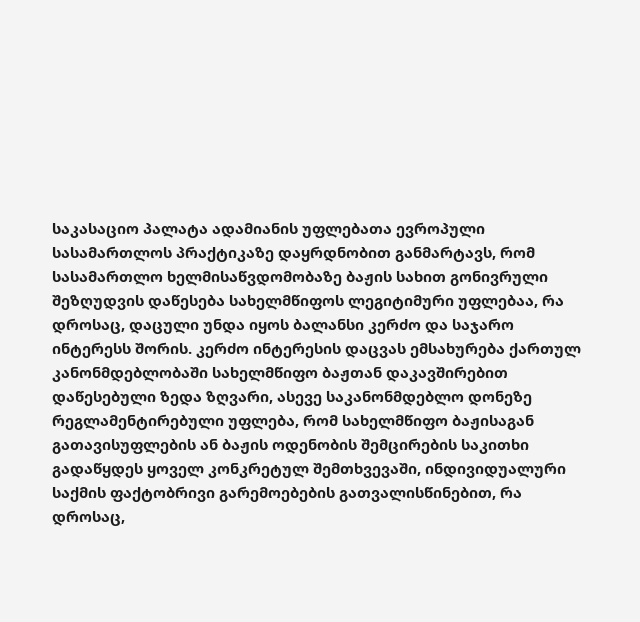საკასაციო პალატა ადამიანის უფლებათა ევროპული სასამართლოს პრაქტიკაზე დაყრდნობით განმარტავს, რომ სასამართლო ხელმისაწვდომობაზე ბაჟის სახით გონივრული შეზღუდვის დაწესება სახელმწიფოს ლეგიტიმური უფლებაა, რა დროსაც, დაცული უნდა იყოს ბალანსი კერძო და საჯარო ინტერესს შორის. კერძო ინტერესის დაცვას ემსახურება ქართულ კანონმდებლობაში სახელმწიფო ბაჟთან დაკავშირებით დაწესებული ზედა ზღვარი, ასევე საკანონმდებლო დონეზე რეგლამენტირებული უფლება, რომ სახელმწიფო ბაჟისაგან გათავისუფლების ან ბაჟის ოდენობის შემცირების საკითხი გადაწყდეს ყოველ კონკრეტულ შემთხვევაში, ინდივიდუალური საქმის ფაქტობრივი გარემოებების გათვალისწინებით, რა დროსაც,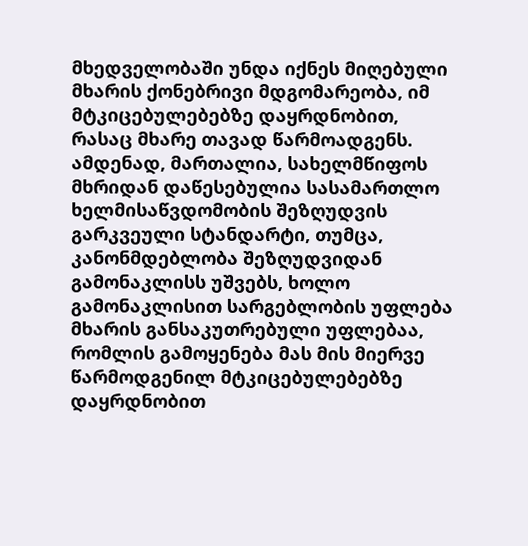მხედველობაში უნდა იქნეს მიღებული მხარის ქონებრივი მდგომარეობა, იმ მტკიცებულებებზე დაყრდნობით, რასაც მხარე თავად წარმოადგენს. ამდენად, მართალია, სახელმწიფოს მხრიდან დაწესებულია სასამართლო ხელმისაწვდომობის შეზღუდვის გარკვეული სტანდარტი, თუმცა, კანონმდებლობა შეზღუდვიდან გამონაკლისს უშვებს, ხოლო გამონაკლისით სარგებლობის უფლება მხარის განსაკუთრებული უფლებაა, რომლის გამოყენება მას მის მიერვე წარმოდგენილ მტკიცებულებებზე დაყრდნობით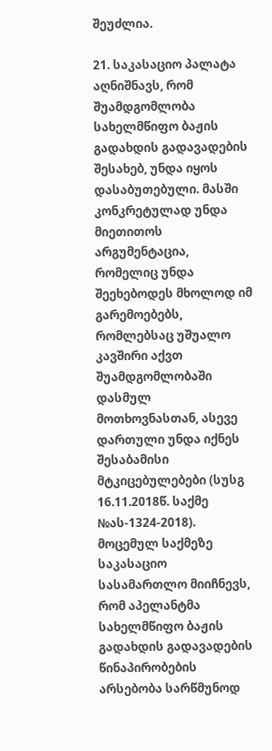შეუძლია.

21. საკასაციო პალატა აღნიშნავს, რომ შუამდგომლობა სახელმწიფო ბაჟის გადახდის გადავადების შესახებ, უნდა იყოს დასაბუთებული. მასში კონკრეტულად უნდა მიეთითოს არგუმენტაცია, რომელიც უნდა შეეხებოდეს მხოლოდ იმ გარემოებებს, რომლებსაც უშუალო კავშირი აქვთ შუამდგომლობაში დასმულ მოთხოვნასთან, ასევე დართული უნდა იქნეს შესაბამისი მტკიცებულებები (სუსგ 16.11.2018წ. საქმე №ას-1324-2018). მოცემულ საქმეზე საკასაციო სასამართლო მიიჩნევს, რომ აპელანტმა სახელმწიფო ბაჟის გადახდის გადავადების წინაპირობების არსებობა სარწმუნოდ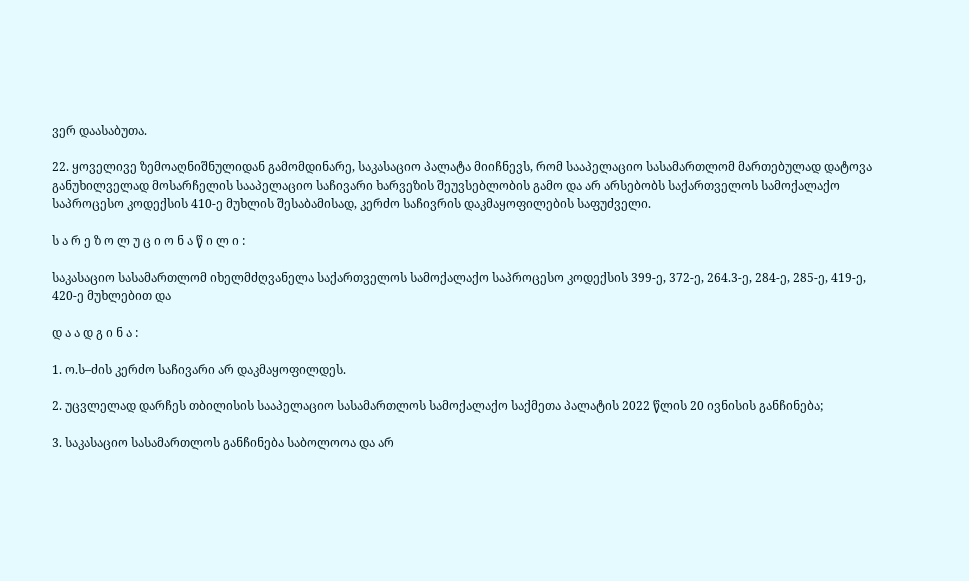ვერ დაასაბუთა.

22. ყოველივე ზემოაღნიშნულიდან გამომდინარე, საკასაციო პალატა მიიჩნევს, რომ სააპელაციო სასამართლომ მართებულად დატოვა განუხილველად მოსარჩელის სააპელაციო საჩივარი ხარვეზის შეუვსებლობის გამო და არ არსებობს საქართველოს სამოქალაქო საპროცესო კოდექსის 410-ე მუხლის შესაბამისად, კერძო საჩივრის დაკმაყოფილების საფუძველი.

ს ა რ ე ზ ო ლ უ ც ი ო ნ ა წ ი ლ ი :

საკასაციო სასამართლომ იხელმძღვანელა საქართველოს სამოქალაქო საპროცესო კოდექსის 399-ე, 372-ე, 264.3-ე, 284-ე, 285-ე, 419-ე, 420-ე მუხლებით და

დ ა ა დ გ ი ნ ა :

1. ო.ს–ძის კერძო საჩივარი არ დაკმაყოფილდეს.

2. უცვლელად დარჩეს თბილისის სააპელაციო სასამართლოს სამოქალაქო საქმეთა პალატის 2022 წლის 20 ივნისის განჩინება;

3. საკასაციო სასამართლოს განჩინება საბოლოოა და არ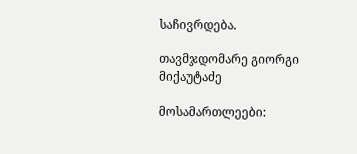საჩივრდება.

თავმჯდომარე გიორგი მიქაუტაძე

მოსამართლეები: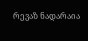რევაზ ნადარაია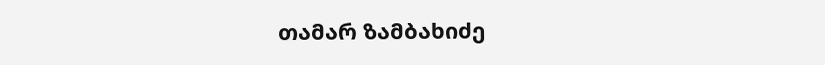თამარ ზამბახიძე